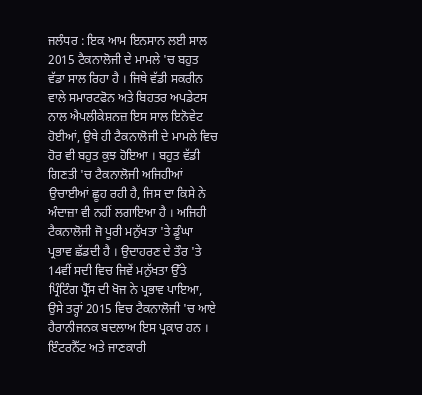ਜਲੰਧਰ : ਇਕ ਆਮ ਇਨਸਾਨ ਲਈ ਸਾਲ 2015 ਟੈਕਨਾਲੋਜੀ ਦੇ ਮਾਮਲੇ 'ਚ ਬਹੁਤ ਵੱਡਾ ਸਾਲ ਰਿਹਾ ਹੈ । ਜਿਥੇ ਵੱਡੀ ਸਕਰੀਨ ਵਾਲੇ ਸਮਾਰਟਫੋਨ ਅਤੇ ਬਿਹਤਰ ਅਪਡੇਟਸ ਨਾਲ ਐਪਲੀਕੇਸ਼ਨਜ਼ ਇਸ ਸਾਲ ਇਨੋਵੇਟ ਹੋਈਆਂ, ਉਥੇ ਹੀ ਟੈਕਨਾਲੋਜੀ ਦੇ ਮਾਮਲੇ ਵਿਚ ਹੋਰ ਵੀ ਬਹੁਤ ਕੁਝ ਹੋਇਆ । ਬਹੁਤ ਵੱਡੀ ਗਿਣਤੀ 'ਚ ਟੈਕਨਾਲੋਜੀ ਅਜਿਹੀਆਂ ਉਚਾਈਆਂ ਛੂਹ ਰਹੀ ਹੈ, ਜਿਸ ਦਾ ਕਿਸੇ ਨੇ ਅੰਦਾਜ਼ਾ ਵੀ ਨਹੀਂ ਲਗਾਇਆ ਹੈ । ਅਜਿਹੀ ਟੈਕਨਾਲੋਜੀ ਜੋ ਪੂਰੀ ਮਨੁੱਖਤਾ 'ਤੇ ਡੂੰਘਾ ਪ੍ਰਭਾਵ ਛੱਡਦੀ ਹੈ । ਉਦਾਹਰਣ ਦੇ ਤੌਰ 'ਤੇ 14ਵੀਂ ਸਦੀ ਵਿਚ ਜਿਵੇਂ ਮਨੁੱਖਤਾ ਉੱਤੇ ਪ੍ਰਿੰਟਿੰਗ ਪ੍ਰੈੱਸ ਦੀ ਖੋਜ ਨੇ ਪ੍ਰਭਾਵ ਪਾਇਆ, ਉਸੇ ਤਰ੍ਹਾਂ 2015 ਵਿਚ ਟੈਕਨਾਲੋਜੀ 'ਚ ਆਏ ਹੈਰਾਨੀਜਨਕ ਬਦਲਾਅ ਇਸ ਪ੍ਰਕਾਰ ਹਨ ।
ਇੰਟਰਨੈੱਟ ਅਤੇ ਜਾਣਕਾਰੀ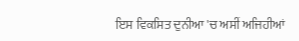ਇਸ ਵਿਕਸਿਤ ਦੁਨੀਆ 'ਚ ਅਸੀਂ ਅਜਿਹੀਆਂ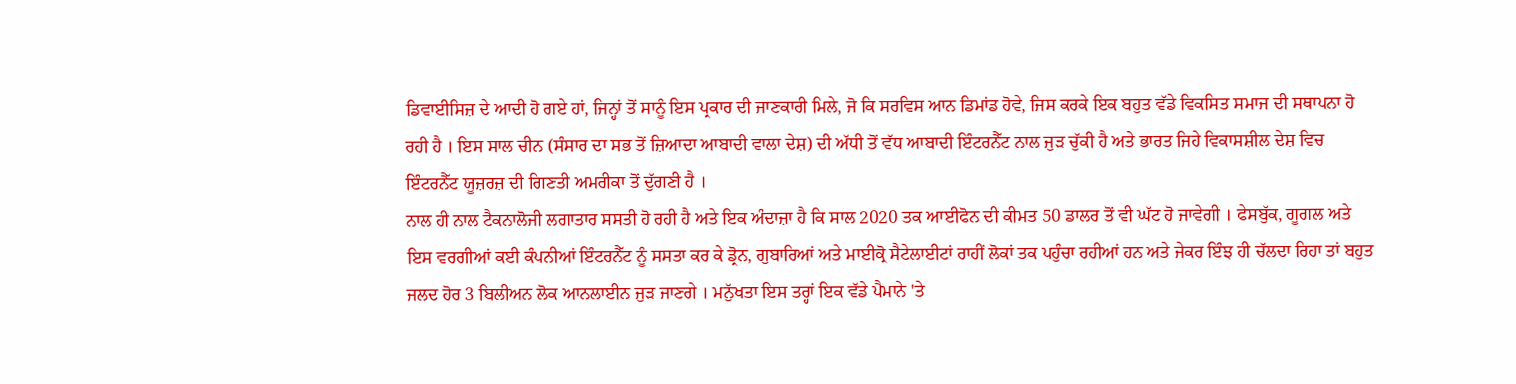ਡਿਵਾਈਸਿਜ਼ ਦੇ ਆਦੀ ਹੋ ਗਏ ਹਾਂ, ਜਿਨ੍ਹਾਂ ਤੋਂ ਸਾਨੂੰ ਇਸ ਪ੍ਰਕਾਰ ਦੀ ਜਾਣਕਾਰੀ ਮਿਲੇ, ਜੋ ਕਿ ਸਰਵਿਸ ਆਨ ਡਿਮਾਂਡ ਹੋਵੇ, ਜਿਸ ਕਰਕੇ ਇਕ ਬਹੁਤ ਵੱਡੇ ਵਿਕਸਿਤ ਸਮਾਜ ਦੀ ਸਥਾਪਨਾ ਹੋ ਰਹੀ ਹੈ । ਇਸ ਸਾਲ ਚੀਨ (ਸੰਸਾਰ ਦਾ ਸਭ ਤੋਂ ਜ਼ਿਆਦਾ ਆਬਾਦੀ ਵਾਲਾ ਦੇਸ਼) ਦੀ ਅੱਧੀ ਤੋਂ ਵੱਧ ਆਬਾਦੀ ਇੰਟਰਨੈੱਟ ਨਾਲ ਜੁੜ ਚੁੱਕੀ ਹੈ ਅਤੇ ਭਾਰਤ ਜਿਹੇ ਵਿਕਾਸਸ਼ੀਲ ਦੇਸ਼ ਵਿਚ ਇੰਟਰਨੈੱਟ ਯੂਜ਼ਰਜ਼ ਦੀ ਗਿਣਤੀ ਅਮਰੀਕਾ ਤੋਂ ਦੁੱਗਣੀ ਹੈ ।
ਨਾਲ ਹੀ ਨਾਲ ਟੈਕਨਾਲੋਜੀ ਲਗਾਤਾਰ ਸਸਤੀ ਹੋ ਰਹੀ ਹੈ ਅਤੇ ਇਕ ਅੰਦਾਜ਼ਾ ਹੈ ਕਿ ਸਾਲ 2020 ਤਕ ਆਈਫੋਨ ਦੀ ਕੀਮਤ 50 ਡਾਲਰ ਤੋਂ ਵੀ ਘੱਟ ਹੋ ਜਾਵੇਗੀ । ਫੇਸਬੁੱਕ, ਗੂਗਲ ਅਤੇ ਇਸ ਵਰਗੀਆਂ ਕਈ ਕੰਪਨੀਆਂ ਇੰਟਰਨੈੱਟ ਨੂੰ ਸਸਤਾ ਕਰ ਕੇ ਡ੍ਰੋਨ, ਗੁਬਾਰਿਆਂ ਅਤੇ ਮਾਈਕ੍ਰੋ ਸੈਟੇਲਾਈਟਾਂ ਰਾਹੀਂ ਲੋਕਾਂ ਤਕ ਪਹੁੰਚਾ ਰਹੀਆਂ ਹਨ ਅਤੇ ਜੇਕਰ ਇੰਝ ਹੀ ਚੱਲਦਾ ਰਿਹਾ ਤਾਂ ਬਹੁਤ ਜਲਦ ਹੋਰ 3 ਬਿਲੀਅਨ ਲੋਕ ਆਨਲਾਈਨ ਜੁੜ ਜਾਣਗੇ । ਮਨੁੱਖਤਾ ਇਸ ਤਰ੍ਹਾਂ ਇਕ ਵੱਡੇ ਪੈਮਾਨੇ 'ਤੇ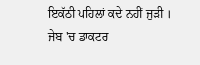ਇਕੱਠੀ ਪਹਿਲਾਂ ਕਦੇ ਨਹੀਂ ਜੁੜੀ ।
ਜੇਬ 'ਚ ਡਾਕਟਰ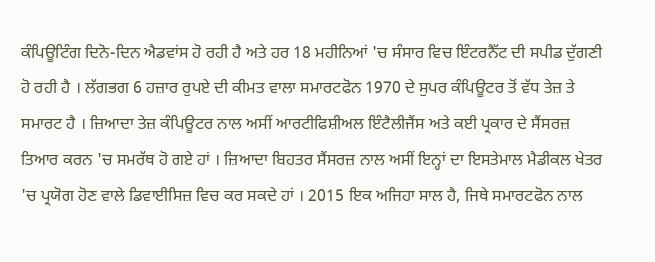ਕੰਪਿਊਟਿੰਗ ਦਿਨੋ-ਦਿਨ ਐਡਵਾਂਸ ਹੋ ਰਹੀ ਹੈ ਅਤੇ ਹਰ 18 ਮਹੀਨਿਆਂ 'ਚ ਸੰਸਾਰ ਵਿਚ ਇੰਟਰਨੈੱਟ ਦੀ ਸਪੀਡ ਦੁੱਗਣੀ ਹੋ ਰਹੀ ਹੈ । ਲੱਗਭਗ 6 ਹਜ਼ਾਰ ਰੁਪਏ ਦੀ ਕੀਮਤ ਵਾਲਾ ਸਮਾਰਟਫੋਨ 1970 ਦੇ ਸੁਪਰ ਕੰਪਿਊਟਰ ਤੋਂ ਵੱਧ ਤੇਜ਼ ਤੇ ਸਮਾਰਟ ਹੈ । ਜ਼ਿਆਦਾ ਤੇਜ਼ ਕੰਪਿਊਟਰ ਨਾਲ ਅਸੀਂ ਆਰਟੀਫਿਸ਼ੀਅਲ ਇੰਟੈਲੀਜੈਂਸ ਅਤੇ ਕਈ ਪ੍ਰਕਾਰ ਦੇ ਸੈਂਸਰਜ਼ ਤਿਆਰ ਕਰਨ 'ਚ ਸਮਰੱਥ ਹੋ ਗਏ ਹਾਂ । ਜ਼ਿਆਦਾ ਬਿਹਤਰ ਸੈਂਸਰਜ਼ ਨਾਲ ਅਸੀਂ ਇਨ੍ਹਾਂ ਦਾ ਇਸਤੇਮਾਲ ਮੈਡੀਕਲ ਖੇਤਰ 'ਚ ਪ੍ਰਯੋਗ ਹੋਣ ਵਾਲੇ ਡਿਵਾਈਸਿਜ਼ ਵਿਚ ਕਰ ਸਕਦੇ ਹਾਂ । 2015 ਇਕ ਅਜਿਹਾ ਸਾਲ ਹੈ, ਜਿਥੇ ਸਮਾਰਟਫੋਨ ਨਾਲ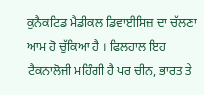ਕੁਨੈਕਟਿਡ ਮੈਡੀਕਲ ਡਿਵਾਈਸਿਜ਼ ਦਾ ਚੱਲਣਾ ਆਮ ਹੋ ਚੁੱਕਿਆ ਹੈ । ਫਿਲਹਾਲ ਇਹ ਟੈਕਨਾਲੋਜੀ ਮਹਿੰਗੀ ਹੈ ਪਰ ਚੀਨ, ਭਾਰਤ ਤੇ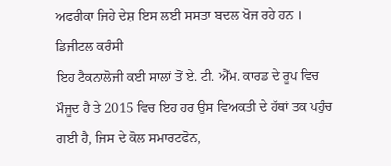ਅਫਰੀਕਾ ਜਿਹੇ ਦੇਸ਼ ਇਸ ਲਈ ਸਸਤਾ ਬਦਲ ਖੋਜ ਰਹੇ ਹਨ ।
ਡਿਜੀਟਲ ਕਰੰਸੀ
ਇਹ ਟੈਕਨਾਲੋਜੀ ਕਈ ਸਾਲਾਂ ਤੋਂ ਏ. ਟੀ. ਐੱਮ. ਕਾਰਡ ਦੇ ਰੂਪ ਵਿਚ ਮੌਜੂਦ ਹੈ ਤੇ 2015 ਵਿਚ ਇਹ ਹਰ ਉਸ ਵਿਅਕਤੀ ਦੇ ਹੱਥਾਂ ਤਕ ਪਹੁੰਚ ਗਈ ਹੈ, ਜਿਸ ਦੇ ਕੋਲ ਸਮਾਰਟਫੋਨ,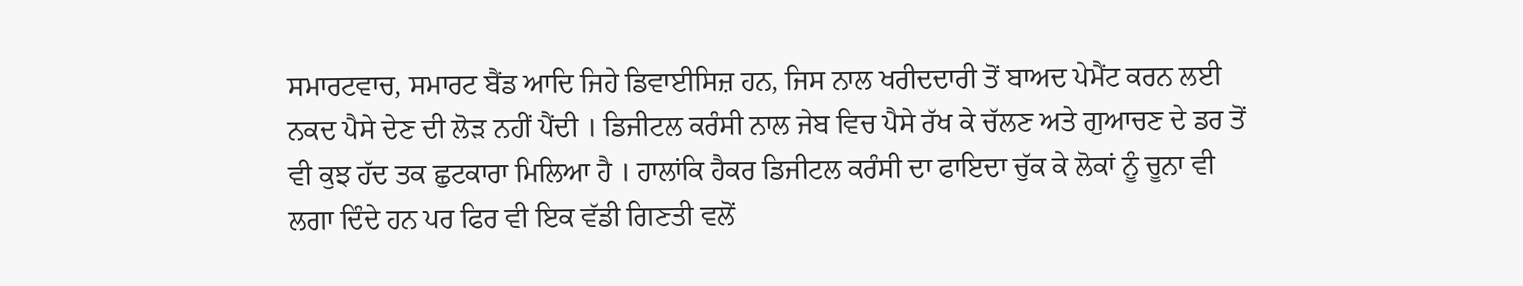ਸਮਾਰਟਵਾਚ, ਸਮਾਰਟ ਬੈਂਡ ਆਦਿ ਜਿਹੇ ਡਿਵਾਈਸਿਜ਼ ਹਨ, ਜਿਸ ਨਾਲ ਖਰੀਦਦਾਰੀ ਤੋਂ ਬਾਅਦ ਪੇਮੈਂਟ ਕਰਨ ਲਈ ਨਕਦ ਪੈਸੇ ਦੇਣ ਦੀ ਲੋੜ ਨਹੀਂ ਪੈਂਦੀ । ਡਿਜੀਟਲ ਕਰੰਸੀ ਨਾਲ ਜੇਬ ਵਿਚ ਪੈਸੇ ਰੱਖ ਕੇ ਚੱਲਣ ਅਤੇ ਗੁਆਚਣ ਦੇ ਡਰ ਤੋਂ ਵੀ ਕੁਝ ਹੱਦ ਤਕ ਛੁਟਕਾਰਾ ਮਿਲਿਆ ਹੈ । ਹਾਲਾਂਕਿ ਹੈਕਰ ਡਿਜੀਟਲ ਕਰੰਸੀ ਦਾ ਫਾਇਦਾ ਚੁੱਕ ਕੇ ਲੋਕਾਂ ਨੂੰ ਚੂਨਾ ਵੀ ਲਗਾ ਦਿੰਦੇ ਹਨ ਪਰ ਫਿਰ ਵੀ ਇਕ ਵੱਡੀ ਗਿਣਤੀ ਵਲੋਂ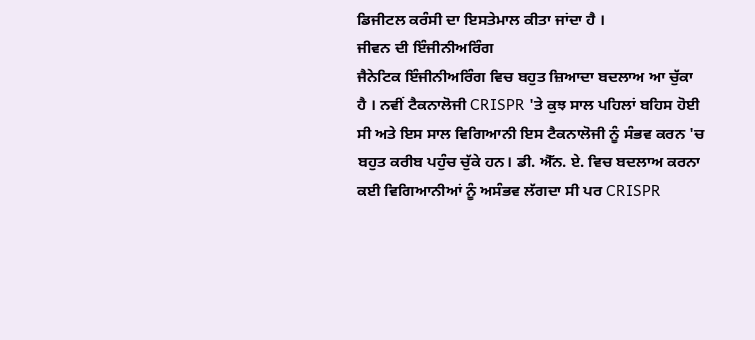ਡਿਜੀਟਲ ਕਰੰਸੀ ਦਾ ਇਸਤੇਮਾਲ ਕੀਤਾ ਜਾਂਦਾ ਹੈ ।
ਜੀਵਨ ਦੀ ਇੰਜੀਨੀਅਰਿੰਗ
ਜੈਨੇਟਿਕ ਇੰਜੀਨੀਅਰਿੰਗ ਵਿਚ ਬਹੁਤ ਜ਼ਿਆਦਾ ਬਦਲਾਅ ਆ ਚੁੱਕਾ ਹੈ । ਨਵੀਂ ਟੈਕਨਾਲੋਜੀ CRISPR 'ਤੇ ਕੁਝ ਸਾਲ ਪਹਿਲਾਂ ਬਹਿਸ ਹੋਈ ਸੀ ਅਤੇ ਇਸ ਸਾਲ ਵਿਗਿਆਨੀ ਇਸ ਟੈਕਨਾਲੋਜੀ ਨੂੰ ਸੰਭਵ ਕਰਨ 'ਚ ਬਹੁਤ ਕਰੀਬ ਪਹੁੰਚ ਚੁੱਕੇ ਹਨ। ਡੀ. ਐੱਨ. ਏ. ਵਿਚ ਬਦਲਾਅ ਕਰਨਾ ਕਈ ਵਿਗਿਆਨੀਆਂ ਨੂੰ ਅਸੰਭਵ ਲੱਗਦਾ ਸੀ ਪਰ CRISPR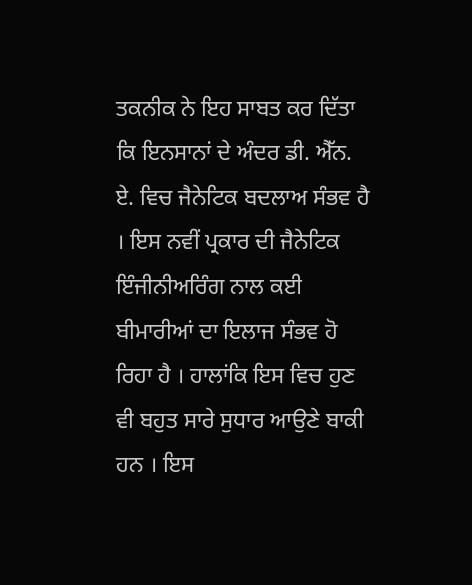ਤਕਨੀਕ ਨੇ ਇਹ ਸਾਬਤ ਕਰ ਦਿੱਤਾ ਕਿ ਇਨਸਾਨਾਂ ਦੇ ਅੰਦਰ ਡੀ. ਐੱਨ. ਏ. ਵਿਚ ਜੈਨੇਟਿਕ ਬਦਲਾਅ ਸੰਭਵ ਹੈ । ਇਸ ਨਵੀਂ ਪ੍ਰਕਾਰ ਦੀ ਜੈਨੇਟਿਕ ਇੰਜੀਨੀਅਰਿੰਗ ਨਾਲ ਕਈ ਬੀਮਾਰੀਆਂ ਦਾ ਇਲਾਜ ਸੰਭਵ ਹੋ ਰਿਹਾ ਹੈ । ਹਾਲਾਂਕਿ ਇਸ ਵਿਚ ਹੁਣ ਵੀ ਬਹੁਤ ਸਾਰੇ ਸੁਧਾਰ ਆਉਣੇ ਬਾਕੀ ਹਨ । ਇਸ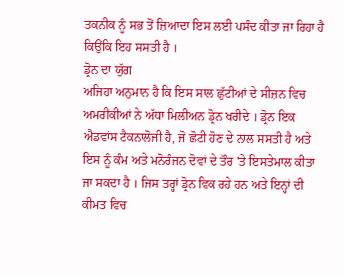ਤਕਨੀਕ ਨੂੰ ਸਭ ਤੋਂ ਜ਼ਿਆਦਾ ਇਸ ਲਈ ਪਸੰਦ ਕੀਤਾ ਜਾ ਰਿਹਾ ਹੈ ਕਿਉਂਕਿ ਇਹ ਸਸਤੀ ਹੈ ।
ਡ੍ਰੋਨ ਦਾ ਯੁੱਗ
ਅਜਿਹਾ ਅਨੁਮਾਨ ਹੈ ਕਿ ਇਸ ਸਾਲ ਛੁੱਟੀਆਂ ਦੇ ਸੀਜ਼ਨ ਵਿਚ ਅਮਰੀਕੀਆਂ ਨੇ ਅੱਧਾ ਮਿਲੀਅਨ ਡ੍ਰੋਨ ਖਰੀਦੇ । ਡ੍ਰੋਨ ਇਕ ਐਡਵਾਂਸ ਟੈਕਨਾਲੋਜੀ ਹੈ, ਜੋ ਛੋਟੀ ਹੋਣ ਦੇ ਨਾਲ ਸਸਤੀ ਹੈ ਅਤੇ ਇਸ ਨੂੰ ਕੰਮ ਅਤੇ ਮਨੋਰੰਜਨ ਦੋਵਾਂ ਦੇ ਤੌਰ 'ਤੇ ਇਸਤੇਮਾਲ ਕੀਤਾ ਜਾ ਸਕਦਾ ਹੈ । ਜਿਸ ਤਰ੍ਹਾਂ ਡ੍ਰੋਨ ਵਿਕ ਰਹੇ ਹਨ ਅਤੇ ਇਨ੍ਹਾਂ ਦੀ ਕੀਮਤ ਵਿਚ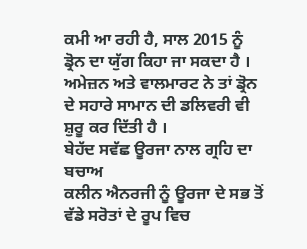ਕਮੀ ਆ ਰਹੀ ਹੈ, ਸਾਲ 2015 ਨੂੰ ਡ੍ਰੋਨ ਦਾ ਯੁੱਗ ਕਿਹਾ ਜਾ ਸਕਦਾ ਹੈ । ਅਮੇਜ਼ਨ ਅਤੇ ਵਾਲਮਾਰਟ ਨੇ ਤਾਂ ਡ੍ਰੋਨ ਦੇ ਸਹਾਰੇ ਸਾਮਾਨ ਦੀ ਡਲਿਵਰੀ ਵੀ ਸ਼ੁਰੂ ਕਰ ਦਿੱਤੀ ਹੈ ।
ਬੇਹੱਦ ਸਵੱਛ ਊਰਜਾ ਨਾਲ ਗ੍ਰਹਿ ਦਾ ਬਚਾਅ
ਕਲੀਨ ਐਨਰਜੀ ਨੂੰ ਊਰਜਾ ਦੇ ਸਭ ਤੋਂ ਵੱਡੇ ਸਰੋਤਾਂ ਦੇ ਰੂਪ ਵਿਚ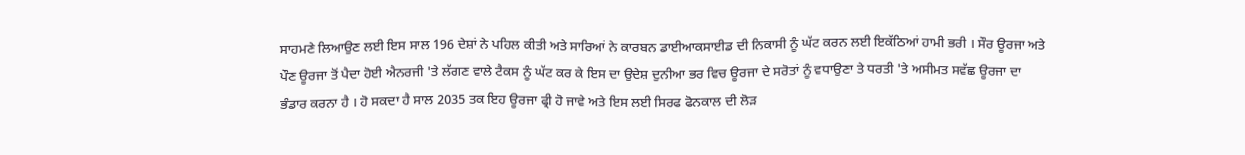ਸਾਹਮਣੇ ਲਿਆਉਣ ਲਈ ਇਸ ਸਾਲ 196 ਦੇਸ਼ਾਂ ਨੇ ਪਹਿਲ ਕੀਤੀ ਅਤੇ ਸਾਰਿਆਂ ਨੇ ਕਾਰਬਨ ਡਾਈਆਕਸਾਈਡ ਦੀ ਨਿਕਾਸੀ ਨੂੰ ਘੱਟ ਕਰਨ ਲਈ ਇਕੱਠਿਆਂ ਹਾਮੀ ਭਰੀ । ਸੌਰ ਊਰਜਾ ਅਤੇ ਪੌਣ ਊਰਜਾ ਤੋਂ ਪੈਦਾ ਹੋਈ ਐਨਰਜੀ 'ਤੇ ਲੱਗਣ ਵਾਲੇ ਟੈਕਸ ਨੂੰ ਘੱਟ ਕਰ ਕੇ ਇਸ ਦਾ ਉਦੇਸ਼ ਦੁਨੀਆ ਭਰ ਵਿਚ ਊਰਜਾ ਦੇ ਸਰੋਤਾਂ ਨੂੰ ਵਧਾਉਣਾ ਤੇ ਧਰਤੀ 'ਤੇ ਅਸੀਮਤ ਸਵੱਛ ਊਰਜਾ ਦਾ ਭੰਡਾਰ ਕਰਨਾ ਹੈ । ਹੋ ਸਕਦਾ ਹੈ ਸਾਲ 2035 ਤਕ ਇਹ ਊਰਜਾ ਫ੍ਰੀ ਹੋ ਜਾਵੇ ਅਤੇ ਇਸ ਲਈ ਸਿਰਫ ਫੋਨਕਾਲ ਦੀ ਲੋੜ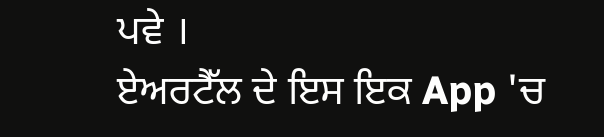ਪਵੇ ।
ਏਅਰਟੈੱਲ ਦੇ ਇਸ ਇਕ App 'ਚ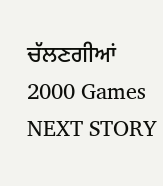ਚੱਲਣਗੀਆਂ 2000 Games
NEXT STORY